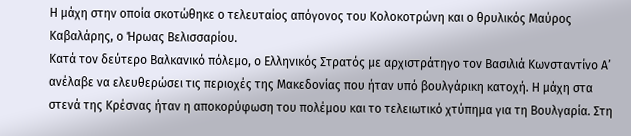Η μάχη στην οποία σκοτώθηκε ο τελευταίος απόγονος του Κολοκοτρώνη και ο θρυλικός Μαύρος Καβαλάρης, ο Ήρωας Βελισσαρίου.
Κατά τον δεύτερο Βαλκανικό πόλεμο, ο Ελληνικός Στρατός με αρχιστράτηγο τον Βασιλιά Κωνσταντίνο Α’ ανέλαβε να ελευθερώσει τις περιοχές της Μακεδονίας που ήταν υπό βουλγάρικη κατοχή. Η μάχη στα στενά της Κρέσνας ήταν η αποκορύφωση του πολέμου και το τελειωτικό χτύπημα για τη Βουλγαρία. Στη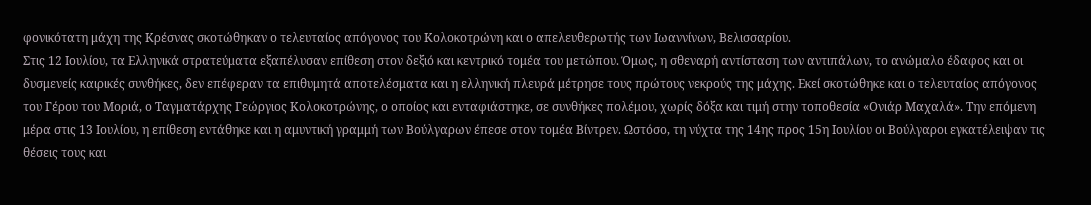φονικότατη μάχη της Κρέσνας σκοτώθηκαν ο τελευταίος απόγονος του Κολοκοτρώνη και ο απελευθερωτής των Ιωαννίνων, Βελισσαρίου.
Στις 12 Ιουλίου, τα Ελληνικά στρατεύματα εξαπέλυσαν επίθεση στον δεξιό και κεντρικό τομέα του μετώπου. Όμως, η σθεναρή αντίσταση των αντιπάλων, το ανώμαλο έδαφος και οι δυσμενείς καιρικές συνθήκες, δεν επέφεραν τα επιθυμητά αποτελέσματα και η ελληνική πλευρά μέτρησε τους πρώτους νεκρούς της μάχης. Εκεί σκοτώθηκε και ο τελευταίος απόγονος του Γέρου του Μοριά, ο Ταγματάρχης Γεώργιος Κολοκοτρώνης, ο οποίος και ενταφιάστηκε, σε συνθήκες πολέμου, χωρίς δόξα και τιμή στην τοποθεσία «Ονιάρ Μαχαλά». Την επόμενη μέρα στις 13 Ιουλίου, η επίθεση εντάθηκε και η αμυντική γραμμή των Βούλγαρων έπεσε στον τομέα Βίντρεν. Ωστόσο, τη νύχτα της 14ης προς 15η Ιουλίου οι Βούλγαροι εγκατέλειψαν τις θέσεις τους και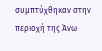συμπτύχθηκαν στην περιοχή της Άνω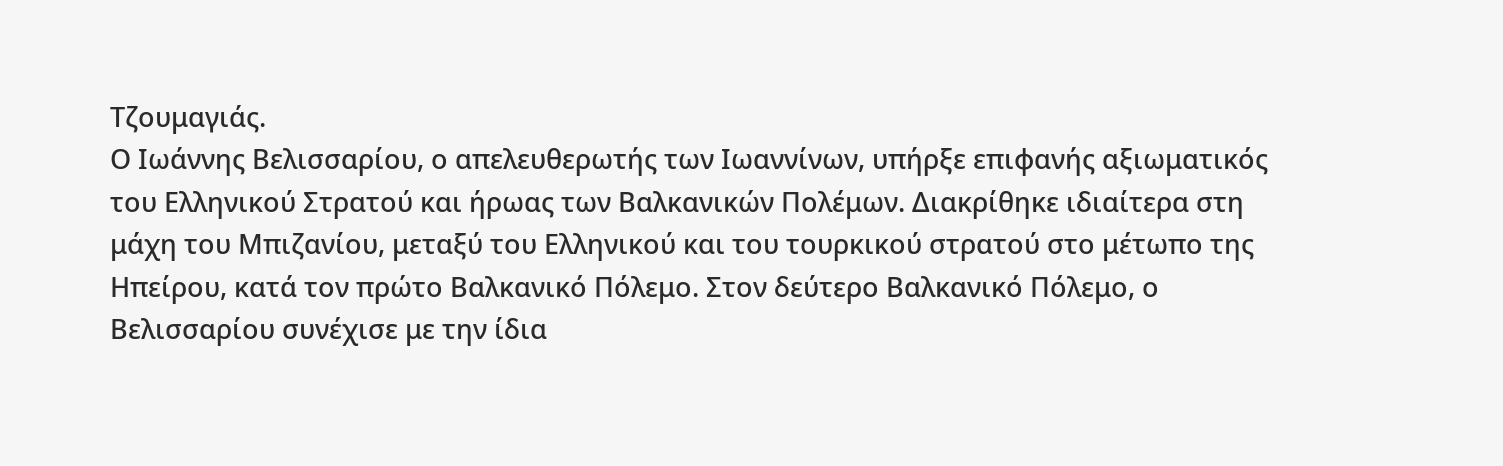Τζουμαγιάς.
Ο Ιωάννης Βελισσαρίου, ο απελευθερωτής των Ιωαννίνων, υπήρξε επιφανής αξιωματικός του Ελληνικού Στρατού και ήρωας των Βαλκανικών Πολέμων. Διακρίθηκε ιδιαίτερα στη μάχη του Μπιζανίου, μεταξύ του Ελληνικού και του τουρκικού στρατού στο μέτωπο της Ηπείρου, κατά τον πρώτο Βαλκανικό Πόλεμο. Στον δεύτερο Βαλκανικό Πόλεμο, ο Βελισσαρίου συνέχισε με την ίδια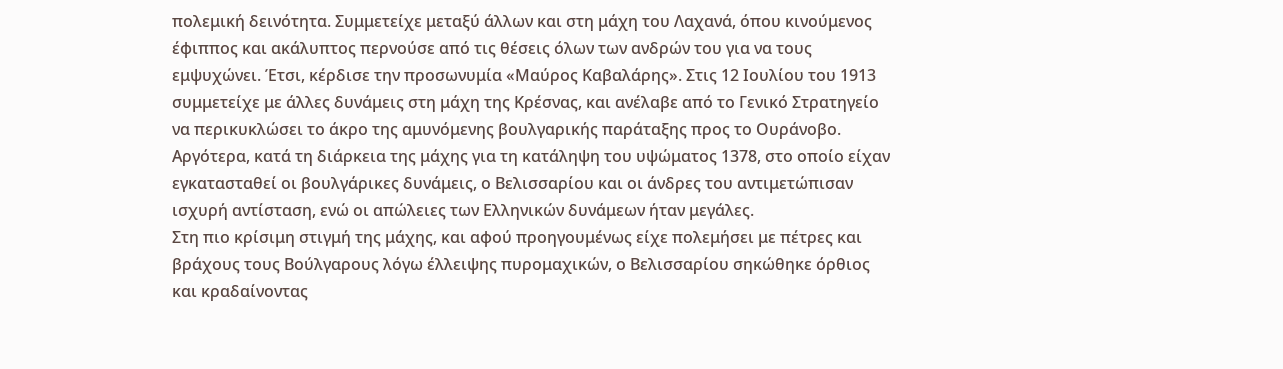πολεμική δεινότητα. Συμμετείχε μεταξύ άλλων και στη μάχη του Λαχανά, όπου κινούμενος έφιππος και ακάλυπτος περνούσε από τις θέσεις όλων των ανδρών του για να τους εμψυχώνει. Έτσι, κέρδισε την προσωνυμία «Μαύρος Καβαλάρης». Στις 12 Ιουλίου του 1913 συμμετείχε με άλλες δυνάμεις στη μάχη της Κρέσνας, και ανέλαβε από το Γενικό Στρατηγείο να περικυκλώσει το άκρο της αμυνόμενης βουλγαρικής παράταξης προς το Ουράνοβο. Αργότερα, κατά τη διάρκεια της μάχης για τη κατάληψη του υψώματος 1378, στο οποίο είχαν εγκατασταθεί οι βουλγάρικες δυνάμεις, ο Βελισσαρίου και οι άνδρες του αντιμετώπισαν ισχυρή αντίσταση, ενώ οι απώλειες των Ελληνικών δυνάμεων ήταν μεγάλες.
Στη πιο κρίσιμη στιγμή της μάχης, και αφού προηγουμένως είχε πολεμήσει με πέτρες και βράχους τους Βούλγαρους λόγω έλλειψης πυρομαχικών, ο Βελισσαρίου σηκώθηκε όρθιος και κραδαίνοντας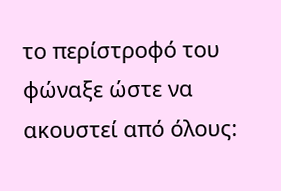το περίστροφό του φώναξε ώστε να ακουστεί από όλους: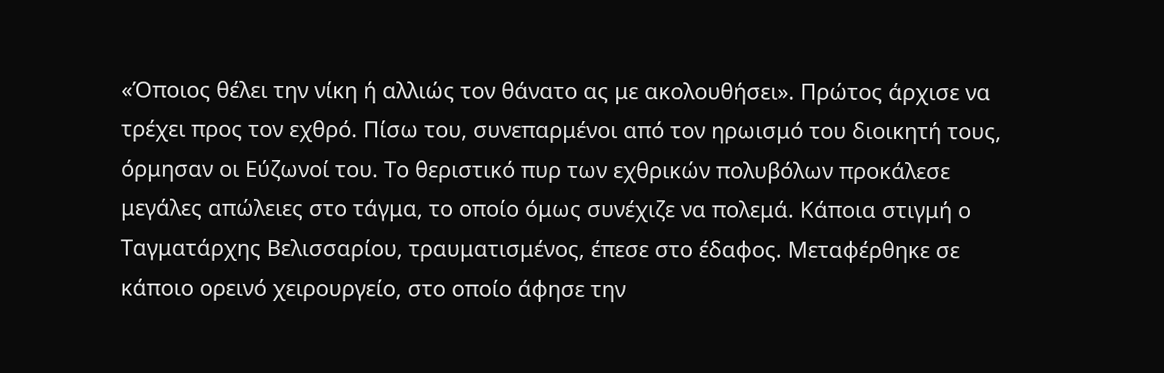«Όποιος θέλει την νίκη ή αλλιώς τον θάνατο ας με ακολουθήσει». Πρώτος άρχισε να τρέχει προς τον εχθρό. Πίσω του, συνεπαρμένοι από τον ηρωισμό του διοικητή τους, όρμησαν οι Εύζωνοί του. Το θεριστικό πυρ των εχθρικών πολυβόλων προκάλεσε μεγάλες απώλειες στο τάγμα, το οποίο όμως συνέχιζε να πολεμά. Κάποια στιγμή ο Ταγματάρχης Βελισσαρίου, τραυματισμένος, έπεσε στο έδαφος. Μεταφέρθηκε σε κάποιο ορεινό χειρουργείο, στο οποίο άφησε την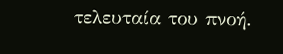τελευταία του πνοή.